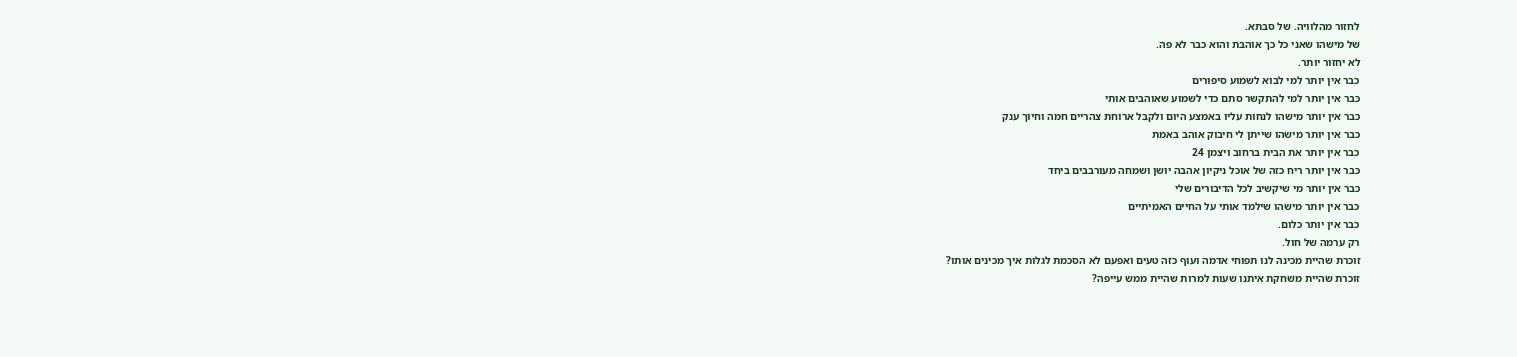לחזור מהלוויה. של סבתא.
של מישהו שאני כל כך אוהבת והוא כבר לא פה.
לא יחזור יותר.
כבר אין יותר למי לבוא לשמוע סיפורים
כבר אין יותר למי להתקשר סתם כדי לשמוע שאוהבים אותי
כבר אין יותר מישהו לנחות עליו באמצע היום ולקבל ארוחת צהריים חמה וחיוך ענק
כבר אין יותר מישהו שייתן לי חיבוק אוהב באמת
כבר אין יותר את הבית ברחוב ויצמן 24
כבר אין יותר ריח כזה של אוכל ניקיון אהבה יושן ושמחה מעורבבים ביחד
כבר אין יותר מי שיקשיב לכל הדיבורים שלי
כבר אין יותר מישהו שילמד אותי על החיים האמיתיים
כבר אין יותר כלום.
רק ערמה של חול.
זוכרת שהיית מכינה לנו תפוחי אדמה ועוף כזה טעים ואפעם לא הסכמת לגלות איך מכינים אותו?
זוכרת שהיית משחקת איתנו שעות למרות שהיית ממש עייפה?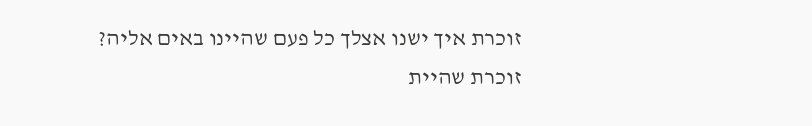זוכרת איך ישנו אצלך כל פעם שהיינו באים אליה?
זוכרת שהיית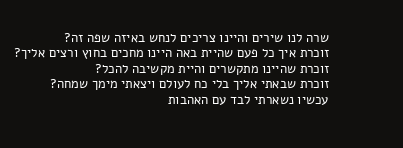שרה לנו שירים והיינו צריכים לנחש באיזה שפה זה?
זוכרת איך כל פעם שהיית באה היינו מחכים בחוץ ורצים אליך?
זוכרת שהיינו מתקשרים והיית מקשיבה להכל?
זוכרת שבאתי אליך בלי כח לעולם ויצאתי מימך שמחה?
עכשיו נשארתי לבד עם האהבות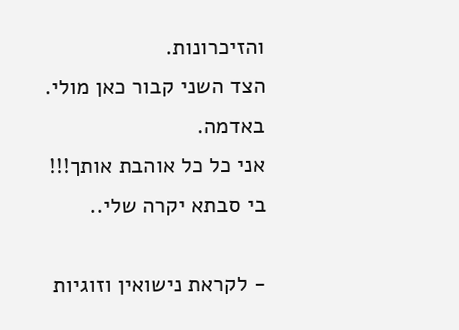והזיכרונות.
הצד השני קבור כאן מולי.
באדמה.
אני כל כל אוהבת אותך!!!
בי סבתא יקרה שלי..

- לקראת נישואין וזוגיות